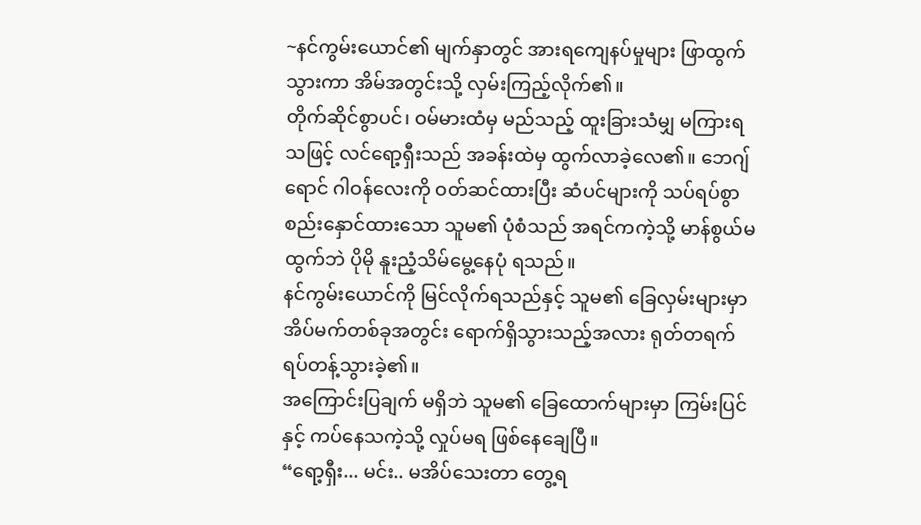~နင်ကွမ်းယောင်၏ မျက်နှာတွင် အားရကျေနပ်မှုများ ဖြာထွက်သွားကာ အိမ်အတွင်းသို့ လှမ်းကြည့်လိုက်၏။
တိုက်ဆိုင်စွာပင်၊ ဝမ်မားထံမှ မည်သည့် ထူးခြားသံမျှ မကြားရသဖြင့် လင်ရော့ရှီးသည် အခန်းထဲမှ ထွက်လာခဲ့လေ၏။ ဘေဂျ်ရောင် ဂါဝန်လေးကို ဝတ်ဆင်ထားပြီး ဆံပင်များကို သပ်ရပ်စွာ စည်းနှောင်ထားသော သူမ၏ ပုံစံသည် အရင်ကကဲ့သို့ မာန်စွယ်မထွက်ဘဲ ပိုမို နူးညံ့သိမ်မွေ့နေပုံ ရသည်။
နင်ကွမ်းယောင်ကို မြင်လိုက်ရသည်နှင့် သူမ၏ ခြေလှမ်းများမှာ အိပ်မက်တစ်ခုအတွင်း ရောက်ရှိသွားသည့်အလား ရုတ်တရက် ရပ်တန့်သွားခဲ့၏။
အကြောင်းပြချက် မရှိဘဲ သူမ၏ ခြေထောက်များမှာ ကြမ်းပြင်နှင့် ကပ်နေသကဲ့သို့ လှုပ်မရ ဖြစ်နေချေပြီ။
“ရော့ရှီး... မင်း.. မအိပ်သေးတာ တွေ့ရ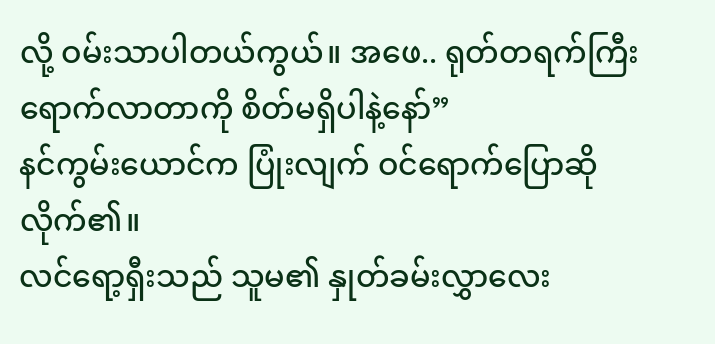လို့ ဝမ်းသာပါတယ်ကွယ်။ အဖေ.. ရုတ်တရက်ကြီး ရောက်လာတာကို စိတ်မရှိပါနဲ့နော်”
နင်ကွမ်းယောင်က ပြုံးလျက် ဝင်ရောက်ပြောဆိုလိုက်၏။
လင်ရော့ရှီးသည် သူမ၏ နှုတ်ခမ်းလွှာလေး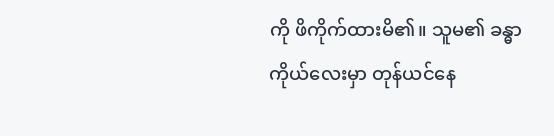ကို ဖိကိုက်ထားမိ၏။ သူမ၏ ခန္ဓာကိုယ်လေးမှာ တုန်ယင်နေ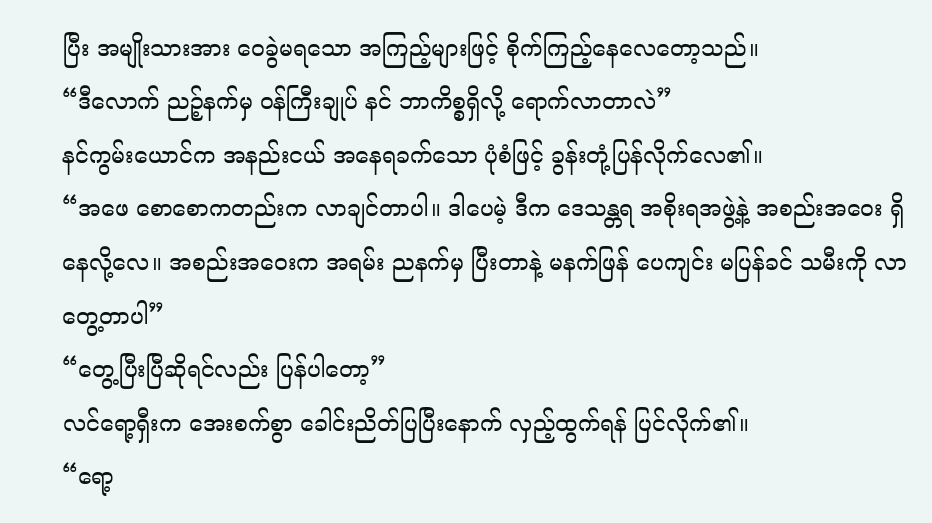ပြီး အမျိုးသားအား ဝေခွဲမရသော အကြည့်များဖြင့် စိုက်ကြည့်နေလေတော့သည်။
“ဒီလောက် ညဉ့်နက်မှ ဝန်ကြီးချုပ် နင် ဘာကိစ္စရှိလို့ ရောက်လာတာလဲ”
နင်ကွမ်းယောင်က အနည်းငယ် အနေရခက်သော ပုံစံဖြင့် ခွန်းတုံ့ပြန်လိုက်လေ၏။
“အဖေ စောစောကတည်းက လာချင်တာပါ။ ဒါပေမဲ့ ဒီက ဒေသန္တရ အစိုးရအဖွဲ့နဲ့ အစည်းအဝေး ရှိနေလို့လေ။ အစည်းအဝေးက အရမ်း ညနက်မှ ပြီးတာနဲ့ မနက်ဖြန် ပေကျင်း မပြန်ခင် သမီးကို လာတွေ့တာပါ”
“တွေ့ပြီးပြီဆိုရင်လည်း ပြန်ပါတော့”
လင်ရော့ရှီးက အေးစက်စွာ ခေါင်းညိတ်ပြပြီးနောက် လှည့်ထွက်ရန် ပြင်လိုက်၏။
“ရော့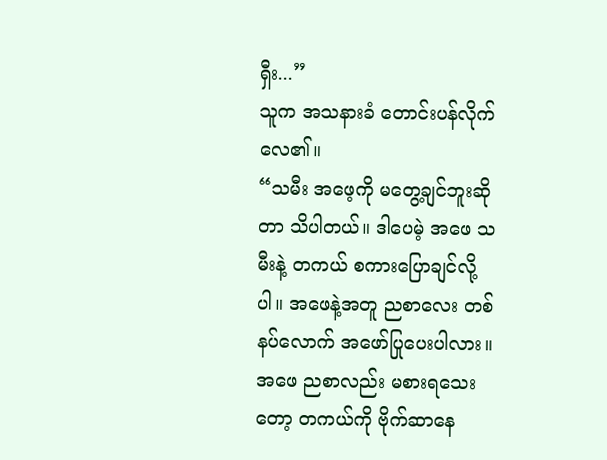ရှီး...”
သူက အသနားခံ တောင်းပန်လိုက်လေ၏။
“သမီး အဖေ့ကို မတွေ့ချင်ဘူးဆိုတာ သိပါတယ်။ ဒါပေမဲ့ အဖေ သမီးနဲ့ တကယ် စကားပြောချင်လို့ပါ။ အဖေနဲ့အတူ ညစာလေး တစ်နပ်လောက် အဖော်ပြုပေးပါလား။ အဖေ ညစာလည်း မစားရသေးတော့ တကယ်ကို ဗိုက်ဆာနေ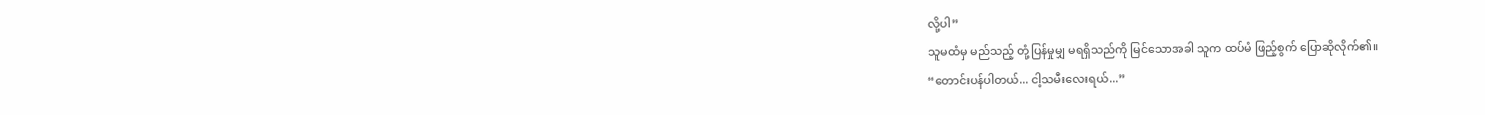လို့ပါ”
သူမထံမှ မည်သည့် တုံ့ပြန်မှုမျှ မရရှိသည်ကို မြင်သောအခါ သူက ထပ်မံ ဖြည့်စွက် ပြောဆိုလိုက်၏။
“တောင်းပန်ပါတယ်... ငါ့သမီးလေးရယ်...”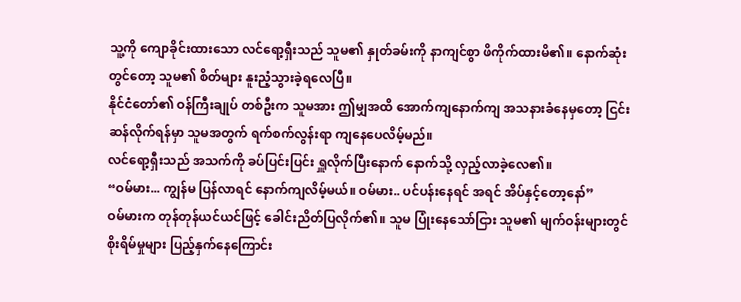သူ့ကို ကျောခိုင်းထားသော လင်ရော့ရှီးသည် သူမ၏ နှုတ်ခမ်းကို နာကျင်စွာ ဖိကိုက်ထားမိ၏။ နောက်ဆုံးတွင်တော့ သူမ၏ စိတ်များ နူးညံ့သွားခဲ့ရလေပြီ။
နိုင်ငံတော်၏ ဝန်ကြီးချုပ် တစ်ဦးက သူမအား ဤမျှအထိ အောက်ကျနောက်ကျ အသနားခံနေမှတော့ ငြင်းဆန်လိုက်ရန်မှာ သူမအတွက် ရက်စက်လွန်းရာ ကျနေပေလိမ့်မည်။
လင်ရော့ရှီးသည် အသက်ကို ခပ်ပြင်းပြင်း ရှူလိုက်ပြီးနောက် နောက်သို့ လှည့်လာခဲ့လေ၏။
“ဝမ်မား... ကျွန်မ ပြန်လာရင် နောက်ကျလိမ့်မယ်။ ဝမ်မား.. ပင်ပန်းနေရင် အရင် အိပ်နှင့်တော့နော်”
ဝမ်မားက တုန်တုန်ယင်ယင်ဖြင့် ခေါင်းညိတ်ပြလိုက်၏။ သူမ ပြုံးနေသော်ငြား သူမ၏ မျက်ဝန်းများတွင် စိုးရိမ်မှုများ ပြည့်နှက်နေကြောင်း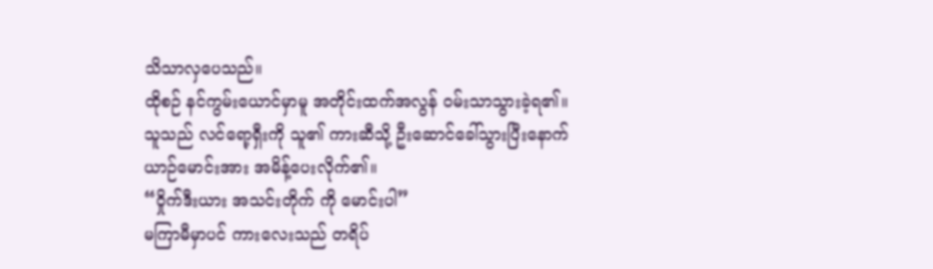သိသာလှပေသည်။
ထိုစဉ် နင်ကွမ်းယောင်မှာမူ အတိုင်းထက်အလွန် ဝမ်းသာသွားခဲ့ရ၏။
သူသည် လင်ရော့ရှီးကို သူ၏ ကားဆီသို့ ဦးဆောင်ခေါ်သွားပြီးနောက် ယာဉ်မောင်းအား အမိန့်ပေးလိုက်၏။
“ဝှိုက်ဒီးယား အသင်းတိုက် ကို မောင်းပါ”
မကြာမီမှာပင် ကားလေးသည် တရိပ်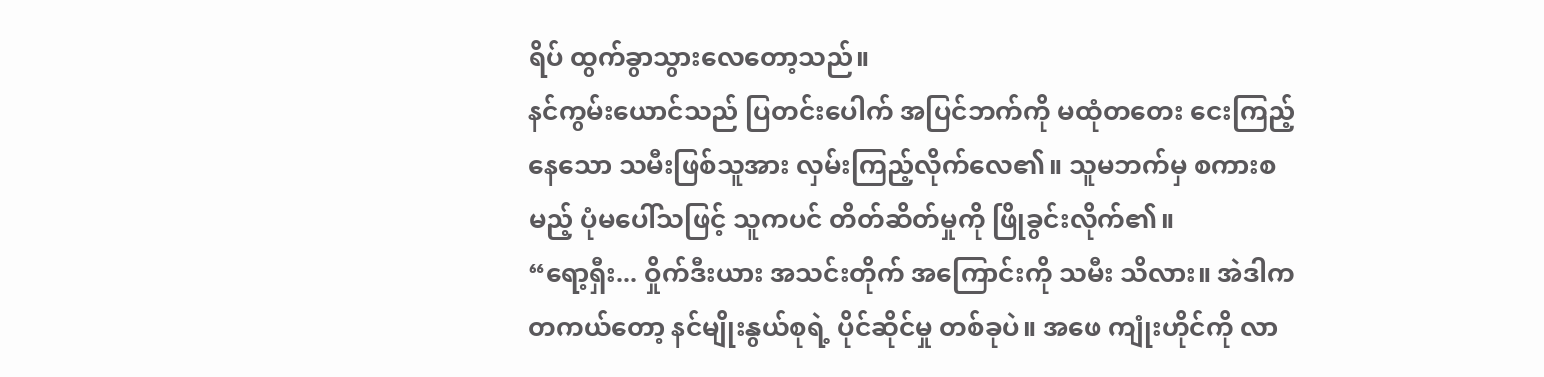ရိပ် ထွက်ခွာသွားလေတော့သည်။
နင်ကွမ်းယောင်သည် ပြတင်းပေါက် အပြင်ဘက်ကို မထုံတတေး ငေးကြည့်နေသော သမီးဖြစ်သူအား လှမ်းကြည့်လိုက်လေ၏။ သူမဘက်မှ စကားစမည့် ပုံမပေါ်သဖြင့် သူကပင် တိတ်ဆိတ်မှုကို ဖြိုခွင်းလိုက်၏။
“ရော့ရှီး... ဝှိုက်ဒီးယား အသင်းတိုက် အကြောင်းကို သမီး သိလား။ အဲဒါက တကယ်တော့ နင်မျိုးနွယ်စုရဲ့ ပိုင်ဆိုင်မှု တစ်ခုပဲ။ အဖေ ကျုံးဟိုင်ကို လာ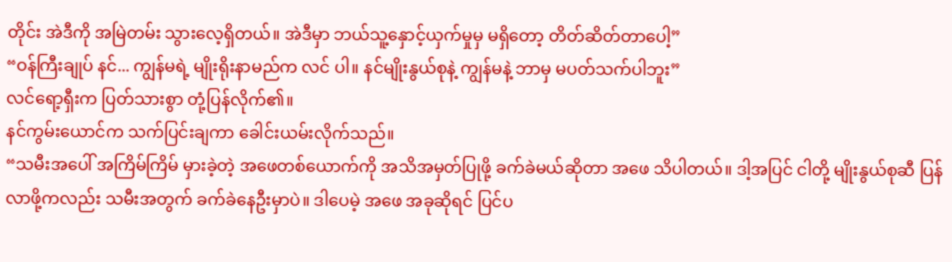တိုင်း အဲဒီကို အမြဲတမ်း သွားလေ့ရှိတယ်။ အဲဒီမှာ ဘယ်သူ့နှောင့်ယှက်မှုမှ မရှိတော့ တိတ်ဆိတ်တာပေါ့”
“ဝန်ကြီးချုပ် နင်... ကျွန်မရဲ့ မျိုးရိုးနာမည်က လင် ပါ။ နင်မျိုးနွယ်စုနဲ့ ကျွန်မနဲ့ ဘာမှ မပတ်သက်ပါဘူး”
လင်ရော့ရှီးက ပြတ်သားစွာ တုံ့ပြန်လိုက်၏။
နင်ကွမ်းယောင်က သက်ပြင်းချကာ ခေါင်းယမ်းလိုက်သည်။
“သမီးအပေါ် အကြိမ်ကြိမ် မှားခဲ့တဲ့ အဖေတစ်ယောက်ကို အသိအမှတ်ပြုဖို့ ခက်ခဲမယ်ဆိုတာ အဖေ သိပါတယ်။ ဒါ့အပြင် ငါတို့ မျိုးနွယ်စုဆီ ပြန်လာဖို့ကလည်း သမီးအတွက် ခက်ခဲနေဦးမှာပဲ။ ဒါပေမဲ့ အဖေ အခုဆိုရင် ပြင်ပ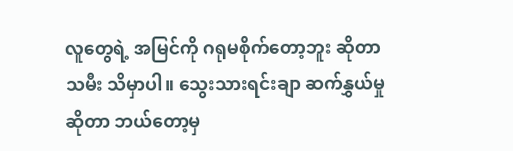လူတွေရဲ့ အမြင်ကို ဂရုမစိုက်တော့ဘူး ဆိုတာ သမီး သိမှာပါ။ သွေးသားရင်းချာ ဆက်နွှယ်မှုဆိုတာ ဘယ်တော့မှ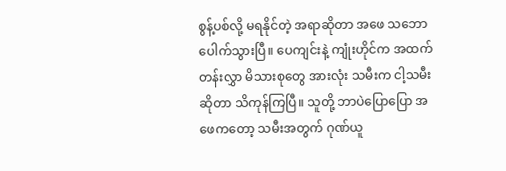စွန့်ပစ်လို့ မရနိုင်တဲ့ အရာဆိုတာ အဖေ သဘောပေါက်သွားပြီ။ ပေကျင်းနဲ့ ကျုံးဟိုင်က အထက်တန်းလွှာ မိသားစုတွေ အားလုံး သမီးက ငါ့သမီးဆိုတာ သိကုန်ကြပြီ။ သူတို့ ဘာပဲပြောပြော အဖေကတော့ သမီးအတွက် ဂုဏ်ယူ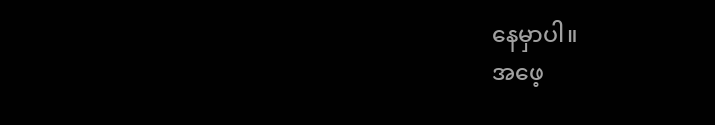နေမှာပါ။
အဖေ့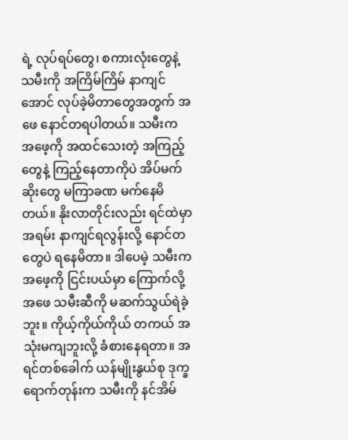ရဲ့ လုပ်ရပ်တွေ၊ စကားလုံးတွေနဲ့ သမီးကို အကြိမ်ကြိမ် နာကျင်အောင် လုပ်ခဲ့မိတာတွေအတွက် အဖေ နောင်တရပါတယ်။ သမီးက အဖေ့ကို အထင်သေးတဲ့ အကြည့်တွေနဲ့ ကြည့်နေတာကိုပဲ အိပ်မက်ဆိုးတွေ မကြာခဏ မက်နေမိတယ်။ နိုးလာတိုင်းလည်း ရင်ထဲမှာ အရမ်း နာကျင်ရလွန်းလို့ နောင်တတွေပဲ ရနေမိတာ။ ဒါပေမဲ့ သမီးက အဖေ့ကို ငြင်းပယ်မှာ ကြောက်လို့ အဖေ သမီးဆီကို မဆက်သွယ်ရဲခဲ့ဘူး။ ကိုယ့်ကိုယ်ကိုယ် တကယ် အသုံးမကျဘူးလို့ ခံစားနေရတာ။ အရင်တစ်ခေါက် ယန်မျိုးနွယ်စု ဒုက္ခရောက်တုန်းက သမီးကို နင်အိမ်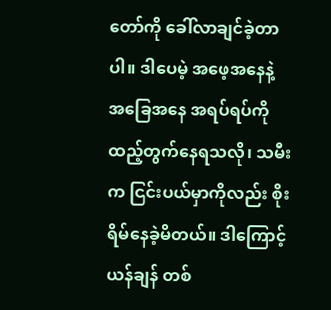တော်ကို ခေါ်လာချင်ခဲ့တာပါ။ ဒါပေမဲ့ အဖေ့အနေနဲ့ အခြေအနေ အရပ်ရပ်ကို ထည့်တွက်နေရသလို၊ သမီးက ငြင်းပယ်မှာကိုလည်း စိုးရိမ်နေခဲ့မိတယ်။ ဒါကြောင့် ယန်ချန် တစ်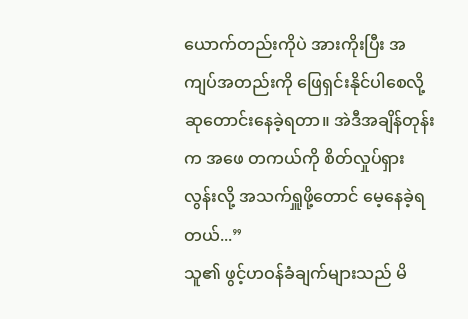ယောက်တည်းကိုပဲ အားကိုးပြီး အကျပ်အတည်းကို ဖြေရှင်းနိုင်ပါစေလို့ ဆုတောင်းနေခဲ့ရတာ။ အဲဒီအချိန်တုန်းက အဖေ တကယ်ကို စိတ်လှုပ်ရှားလွန်းလို့ အသက်ရှူဖို့တောင် မေ့နေခဲ့ရတယ်...”
သူ၏ ဖွင့်ဟဝန်ခံချက်များသည် မိ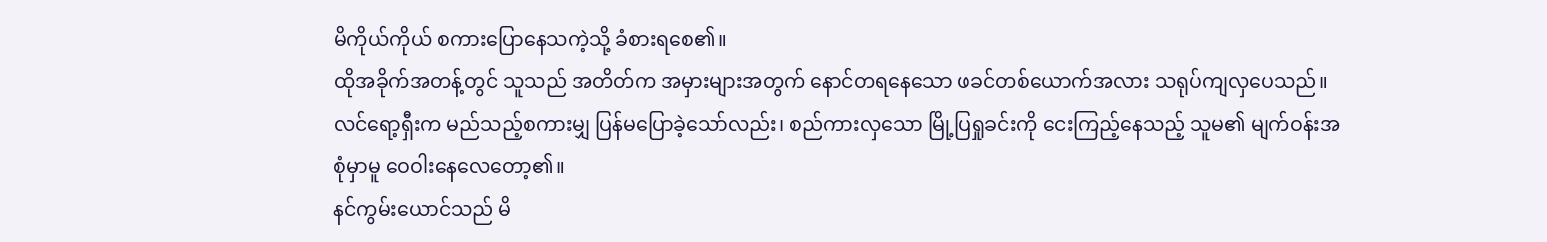မိကိုယ်ကိုယ် စကားပြောနေသကဲ့သို့ ခံစားရစေ၏။
ထိုအခိုက်အတန့်တွင် သူသည် အတိတ်က အမှားများအတွက် နောင်တရနေသော ဖခင်တစ်ယောက်အလား သရုပ်ကျလှပေသည်။
လင်ရော့ရှီးက မည်သည့်စကားမျှ ပြန်မပြောခဲ့သော်လည်း၊ စည်ကားလှသော မြို့ပြရှုခင်းကို ငေးကြည့်နေသည့် သူမ၏ မျက်ဝန်းအစုံမှာမူ ဝေဝါးနေလေတော့၏။
နင်ကွမ်းယောင်သည် မိ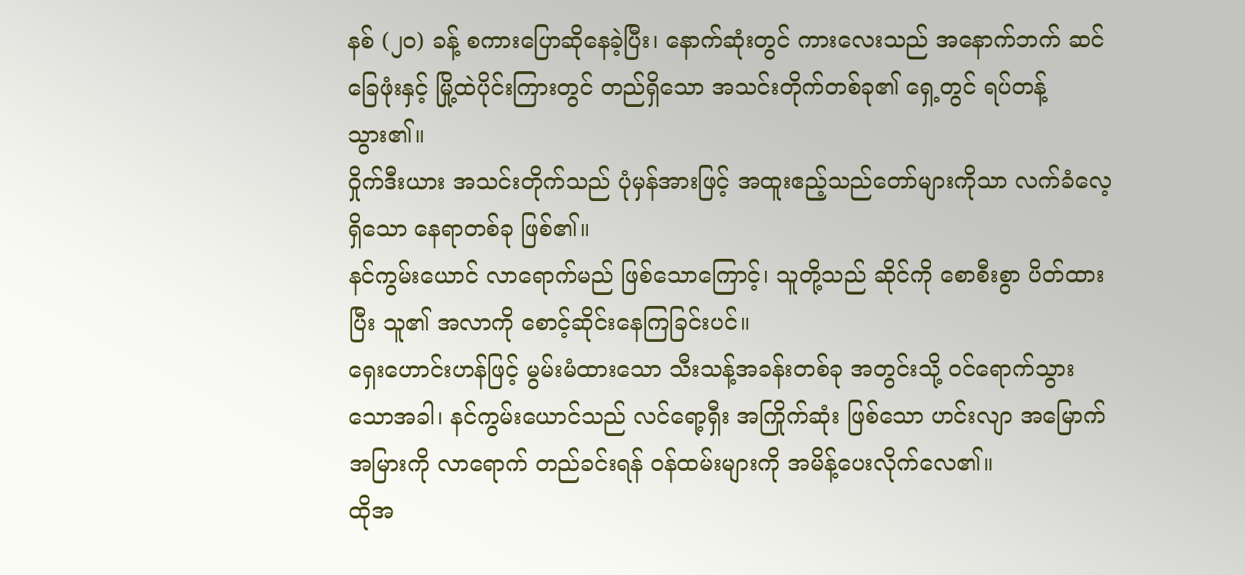နစ် (၂၀) ခန့် စကားပြောဆိုနေခဲ့ပြီး၊ နောက်ဆုံးတွင် ကားလေးသည် အနောက်ဘက် ဆင်ခြေဖုံးနှင့် မြို့ထဲပိုင်းကြားတွင် တည်ရှိသော အသင်းတိုက်တစ်ခု၏ ရှေ့တွင် ရပ်တန့်သွား၏။
ဝှိုက်ဒီးယား အသင်းတိုက်သည် ပုံမှန်အားဖြင့် အထူးဧည့်သည်တော်များကိုသာ လက်ခံလေ့ရှိသော နေရာတစ်ခု ဖြစ်၏။
နင်ကွမ်းယောင် လာရောက်မည် ဖြစ်သောကြောင့်၊ သူတို့သည် ဆိုင်ကို စောစီးစွာ ပိတ်ထားပြီး သူ၏ အလာကို စောင့်ဆိုင်းနေကြခြင်းပင်။
ရှေးဟောင်းဟန်ဖြင့် မွမ်းမံထားသော သီးသန့်အခန်းတစ်ခု အတွင်းသို့ ဝင်ရောက်သွားသောအခါ၊ နင်ကွမ်းယောင်သည် လင်ရော့ရှီး အကြိုက်ဆုံး ဖြစ်သော ဟင်းလျာ အမြောက်အမြားကို လာရောက် တည်ခင်းရန် ဝန်ထမ်းများကို အမိန့်ပေးလိုက်လေ၏။
ထိုအ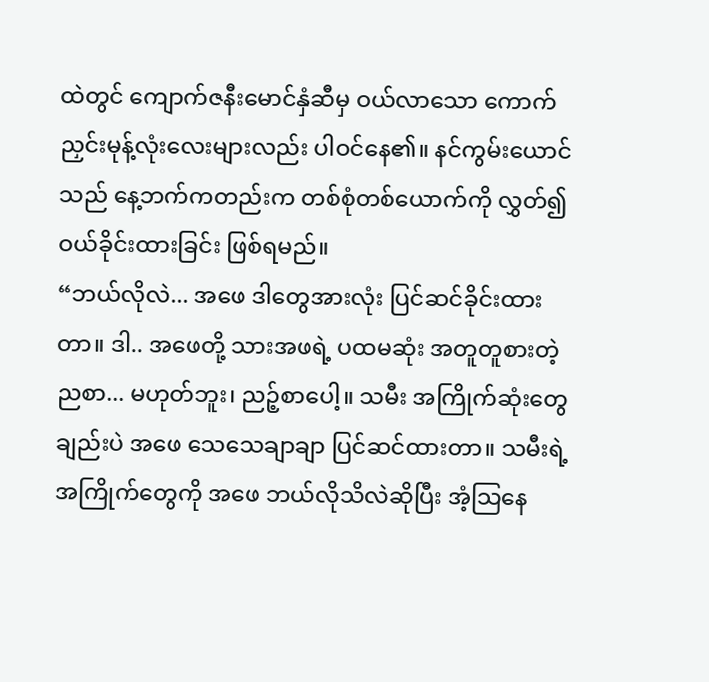ထဲတွင် ကျောက်ဇနီးမောင်နှံဆီမှ ဝယ်လာသော ကောက်ညှင်းမုန့်လုံးလေးများလည်း ပါဝင်နေ၏။ နင်ကွမ်းယောင်သည် နေ့ဘက်ကတည်းက တစ်စုံတစ်ယောက်ကို လွှတ်၍ ဝယ်ခိုင်းထားခြင်း ဖြစ်ရမည်။
“ဘယ်လိုလဲ... အဖေ ဒါတွေအားလုံး ပြင်ဆင်ခိုင်းထားတာ။ ဒါ.. အဖေတို့ သားအဖရဲ့ ပထမဆုံး အတူတူစားတဲ့ ညစာ... မဟုတ်ဘူး၊ ညဉ့်စာပေါ့။ သမီး အကြိုက်ဆုံးတွေချည်းပဲ အဖေ သေသေချာချာ ပြင်ဆင်ထားတာ။ သမီးရဲ့ အကြိုက်တွေကို အဖေ ဘယ်လိုသိလဲဆိုပြီး အံ့သြနေ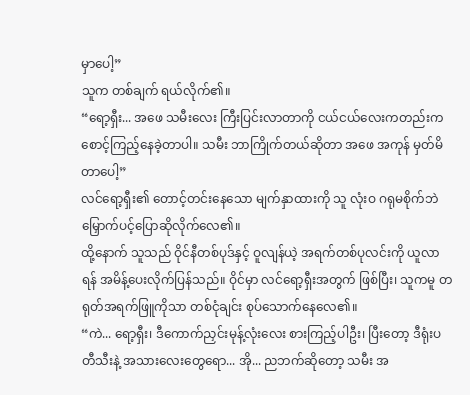မှာပေါ့”
သူက တစ်ချက် ရယ်လိုက်၏။
“ရော့ရှီး... အဖေ သမီးလေး ကြီးပြင်းလာတာကို ငယ်ငယ်လေးကတည်းက စောင့်ကြည့်နေခဲ့တာပါ။ သမီး ဘာကြိုက်တယ်ဆိုတာ အဖေ အကုန် မှတ်မိတာပေါ့”
လင်ရော့ရှီး၏ တောင့်တင်းနေသော မျက်နှာထားကို သူ လုံးဝ ဂရုမစိုက်ဘဲ မြှောက်ပင့်ပြောဆိုလိုက်လေ၏။
ထို့နောက် သူသည် ဝိုင်နီတစ်ပုဒ်နှင့် ဝူလျန်ယဲ့ အရက်တစ်ပုလင်းကို ယူလာရန် အမိန့်ပေးလိုက်ပြန်သည်။ ဝိုင်မှာ လင်ရော့ရှီးအတွက် ဖြစ်ပြီး၊ သူကမူ တရုတ်အရက်ဖြူကိုသာ တစ်ငုံချင်း စုပ်သောက်နေလေ၏။
“ကဲ... ရော့ရှီး၊ ဒီကောက်ညှင်းမုန့်လုံးလေး စားကြည့်ပါဦး၊ ပြီးတော့ ဒီရုံးပတီသီးနဲ့ အသားလေးတွေရော... အို... ညဘက်ဆိုတော့ သမီး အ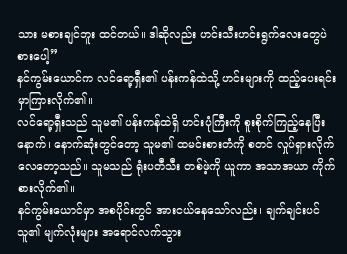သား မစားချင်ဘူး ထင်တယ်။ ဒါဆိုလည်း ဟင်းသီးဟင်းရွက်လေးတွေပဲ စားပေါ့”
နင်ကွမ်းယောင်က လင်ရော့ရှီး၏ ပန်းကန်ထဲသို့ ဟင်းများကို ထည့်ပေးရင်း မှာကြားလိုက်၏။
လင်ရော့ရှီးသည် သူမ၏ ပန်းကန်ထဲရှိ ဟင်းပုံကြီးကို စူးစိုက်ကြည့်နေပြီးနောက်၊ နောက်ဆုံးတွင်တော့ သူမ၏ ထမင်းစားတံကို စတင် လှုပ်ရှားလိုက်လေတော့သည်။ သူမသည် ရုံးပတီသီး တစ်ဖဲ့ကို ယူကာ အသာအယာ ကိုက်စားလိုက်၏။
နင်ကွမ်းယောင်မှာ အစပိုင်းတွင် အားငယ်နေသော်လည်း၊ ချက်ချင်းပင် သူ၏ မျက်လုံးများ အရောင်လက်သွား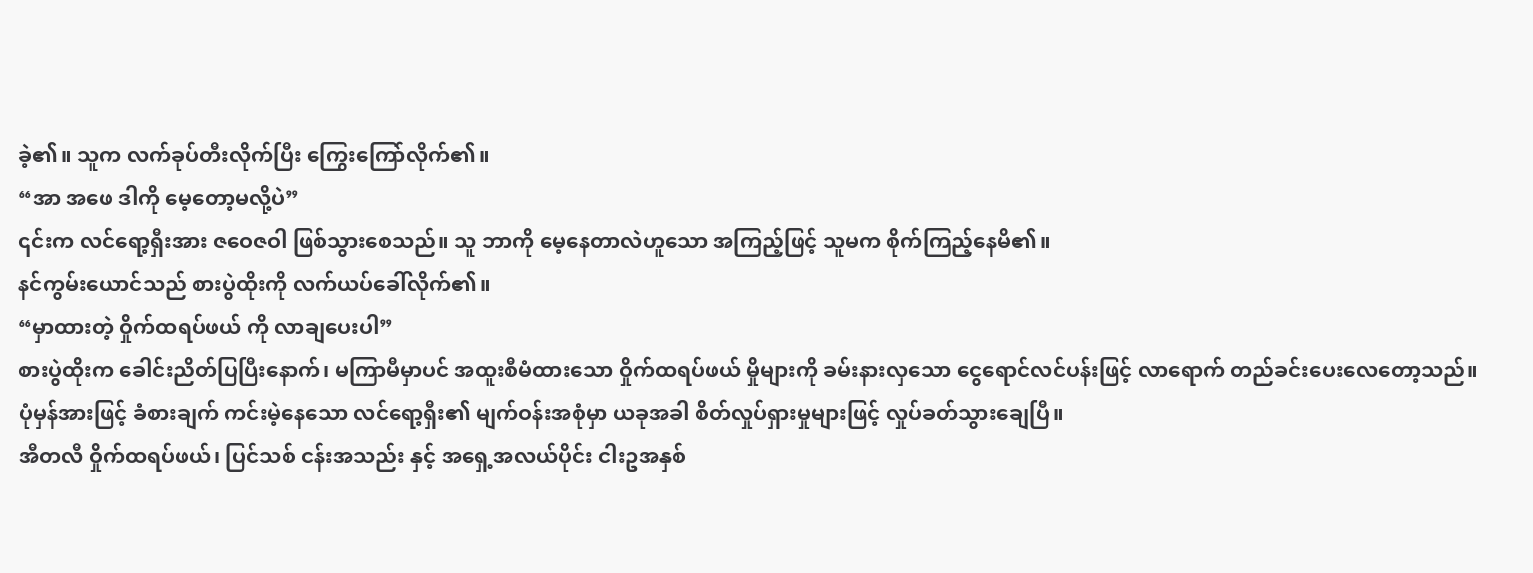ခဲ့၏။ သူက လက်ခုပ်တီးလိုက်ပြီး ကြွေးကြော်လိုက်၏။
“အာ အဖေ ဒါကို မေ့တော့မလို့ပဲ”
၎င်းက လင်ရော့ရှီးအား ဇဝေဇဝါ ဖြစ်သွားစေသည်။ သူ ဘာကို မေ့နေတာလဲဟူသော အကြည့်ဖြင့် သူမက စိုက်ကြည့်နေမိ၏။
နင်ကွမ်းယောင်သည် စားပွဲထိုးကို လက်ယပ်ခေါ်လိုက်၏။
“မှာထားတဲ့ ဝှိုက်ထရပ်ဖယ် ကို လာချပေးပါ”
စားပွဲထိုးက ခေါင်းညိတ်ပြပြီးနောက်၊ မကြာမီမှာပင် အထူးစီမံထားသော ဝှိုက်ထရပ်ဖယ် မှိုများကို ခမ်းနားလှသော ငွေရောင်လင်ပန်းဖြင့် လာရောက် တည်ခင်းပေးလေတော့သည်။
ပုံမှန်အားဖြင့် ခံစားချက် ကင်းမဲ့နေသော လင်ရော့ရှီး၏ မျက်ဝန်းအစုံမှာ ယခုအခါ စိတ်လှုပ်ရှားမှုများဖြင့် လှုပ်ခတ်သွားချေပြီ။
အီတလီ ဝှိုက်ထရပ်ဖယ်၊ ပြင်သစ် ငန်းအသည်း နှင့် အရှေ့အလယ်ပိုင်း ငါးဥအနှစ်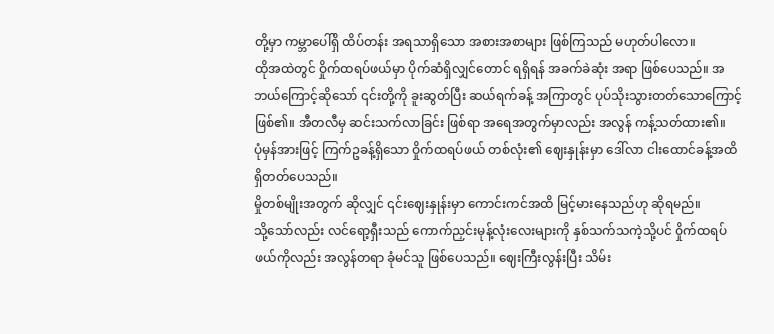တို့မှာ ကမ္ဘာပေါ်ရှိ ထိပ်တန်း အရသာရှိသော အစားအစာများ ဖြစ်ကြသည် မဟုတ်ပါလော။
ထိုအထဲတွင် ဝှိုက်ထရပ်ဖယ်မှာ ပိုက်ဆံရှိလျှင်တောင် ရရှိရန် အခက်ခဲဆုံး အရာ ဖြစ်ပေသည်။ အဘယ်ကြောင့်ဆိုသော် ၎င်းတို့ကို ခူးဆွတ်ပြီး ဆယ်ရက်ခန့် အကြာတွင် ပုပ်သိုးသွားတတ်သောကြောင့် ဖြစ်၏။ အီတလီမှ ဆင်းသက်လာခြင်း ဖြစ်ရာ အရေအတွက်မှာလည်း အလွန် ကန့်သတ်ထား၏။
ပုံမှန်အားဖြင့် ကြက်ဥခန့်ရှိသော ဝှိုက်ထရပ်ဖယ် တစ်လုံး၏ ဈေးနှုန်းမှာ ဒေါ်လာ ငါးထောင်ခန့်အထိ ရှိတတ်ပေသည်။
မှိုတစ်မျိုးအတွက် ဆိုလျှင် ၎င်းဈေးနှုန်းမှာ ကောင်းကင်အထိ မြင့်မားနေသည်ဟု ဆိုရမည်။
သို့သော်လည်း လင်ရော့ရှီးသည် ကောက်ညှင်းမုန့်လုံးလေးများကို နှစ်သက်သကဲ့သို့ပင် ဝှိုက်ထရပ်ဖယ်ကိုလည်း အလွန်တရာ ခုံမင်သူ ဖြစ်ပေသည်။ ဈေးကြီးလွန်းပြီး သိမ်း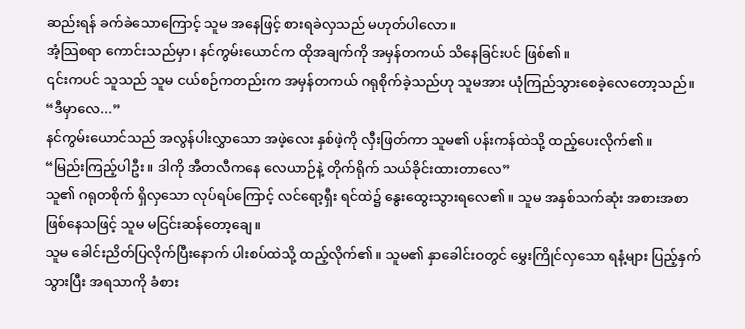ဆည်းရန် ခက်ခဲသောကြောင့် သူမ အနေဖြင့် စားရခဲလှသည် မဟုတ်ပါလော။
အံ့သြစရာ ကောင်းသည်မှာ၊ နင်ကွမ်းယောင်က ထိုအချက်ကို အမှန်တကယ် သိနေခြင်းပင် ဖြစ်၏။
၎င်းကပင် သူသည် သူမ ငယ်စဉ်ကတည်းက အမှန်တကယ် ဂရုစိုက်ခဲ့သည်ဟု သူမအား ယုံကြည်သွားစေခဲ့လေတော့သည်။
“ဒီမှာလေ...”
နင်ကွမ်းယောင်သည် အလွန်ပါးလွှာသော အဖဲ့လေး နှစ်ဖဲ့ကို လှီးဖြတ်ကာ သူမ၏ ပန်းကန်ထဲသို့ ထည့်ပေးလိုက်၏။
“မြည်းကြည့်ပါဦး။ ဒါကို အီတလီကနေ လေယာဉ်နဲ့ တိုက်ရိုက် သယ်ခိုင်းထားတာလေ”
သူ၏ ဂရုတစိုက် ရှိလှသော လုပ်ရပ်ကြောင့် လင်ရော့ရှီး ရင်ထဲ၌ နွေးထွေးသွားရလေ၏။ သူမ အနှစ်သက်ဆုံး အစားအစာ ဖြစ်နေသဖြင့် သူမ မငြင်းဆန်တော့ချေ။
သူမ ခေါင်းညိတ်ပြလိုက်ပြီးနောက် ပါးစပ်ထဲသို့ ထည့်လိုက်၏။ သူမ၏ နှာခေါင်းဝတွင် မွှေးကြိုင်လှသော ရနံ့များ ပြည့်နှက်သွားပြီး အရသာကို ခံစား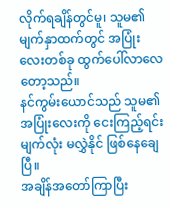လိုက်ရချိန်တွင်မူ၊ သူမ၏ မျက်နှာထက်တွင် အပြုံးလေးတစ်ခု ထွက်ပေါ်လာလေတော့သည်။
နင်ကွမ်းယောင်သည် သူမ၏ အပြုံးလေးကို ငေးကြည့်ရင်း မျက်လုံး မလွှဲနိုင် ဖြစ်နေချေပြီ။
အချိန်အတော်ကြာပြီး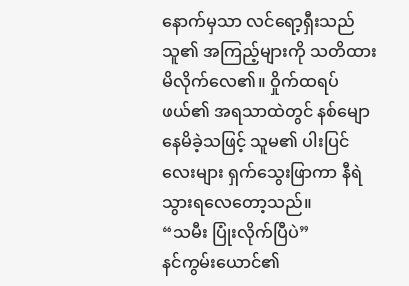နောက်မှသာ လင်ရော့ရှီးသည် သူ၏ အကြည့်များကို သတိထားမိလိုက်လေ၏။ ဝှိုက်ထရပ်ဖယ်၏ အရသာထဲတွင် နစ်မျောနေမိခဲ့သဖြင့် သူမ၏ ပါးပြင်လေးများ ရှက်သွေးဖြာကာ နီရဲသွားရလေတော့သည်။
“သမီး ပြုံးလိုက်ပြီပဲ”
နင်ကွမ်းယောင်၏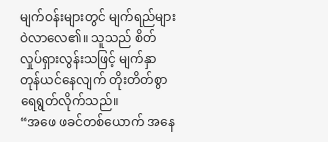မျက်ဝန်းများတွင် မျက်ရည်များ ဝဲလာလေ၏။ သူသည် စိတ်လှုပ်ရှားလွန်းသဖြင့် မျက်နှာ တုန်ယင်နေလျက် တိုးတိတ်စွာ ရေရွတ်လိုက်သည်။
“အဖေ ဖခင်တစ်ယောက် အနေ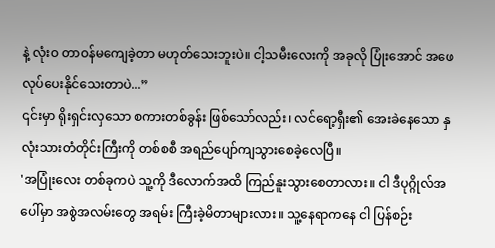နဲ့ လုံးဝ တာဝန်မကျေခဲ့တာ မဟုတ်သေးဘူးပဲ။ ငါ့သမီးလေးကို အခုလို ပြုံးအောင် အဖေ လုပ်ပေးနိုင်သေးတာပဲ...”
၎င်းမှာ ရိုးရှင်းလှသော စကားတစ်ခွန်း ဖြစ်သော်လည်း၊ လင်ရော့ရှီး၏ အေးခဲနေသော နှလုံးသားတံတိုင်းကြီးကို တစ်စစီ အရည်ပျော်ကျသွားစေခဲ့လေပြီ။
'အပြုံးလေး တစ်ခုကပဲ သူ့ကို ဒီလောက်အထိ ကြည်နူးသွားစေတာလား။ ငါ ဒီပုဂ္ဂိုလ်အပေါ်မှာ အစွဲအလမ်းတွေ အရမ်း ကြီးခဲ့မိတာများလား။ သူ့နေရာကနေ ငါ ပြန်စဉ်း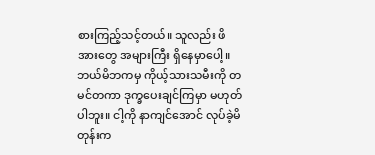စားကြည့်သင့်တယ်။ သူလည်း ဖိအားတွေ အများကြီး ရှိနေမှာပေါ့။ ဘယ်မိဘကမှ ကိုယ့်သားသမီးကို တမင်တကာ ဒုက္ခပေးချင်ကြမှာ မဟုတ်ပါဘူး။ ငါ့ကို နာကျင်အောင် လုပ်ခဲ့မိတုန်းက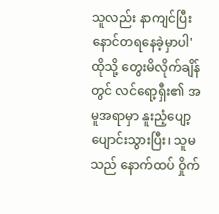သူလည်း နာကျင်ပြီး နောင်တရနေခဲ့မှာပါ'
ထိုသို့ တွေးမိလိုက်ချိန်တွင် လင်ရော့ရှီး၏ အမူအရာမှာ နူးညံ့ပျော့ပျောင်းသွားပြီး၊ သူမသည် နောက်ထပ် ဝှိုက်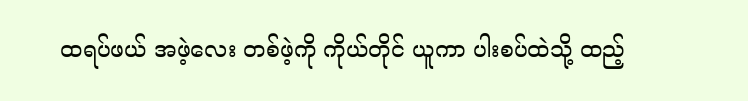ထရပ်ဖယ် အဖဲ့လေး တစ်ဖဲ့ကို ကိုယ်တိုင် ယူကာ ပါးစပ်ထဲသို့ ထည့်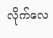လိုက်လေ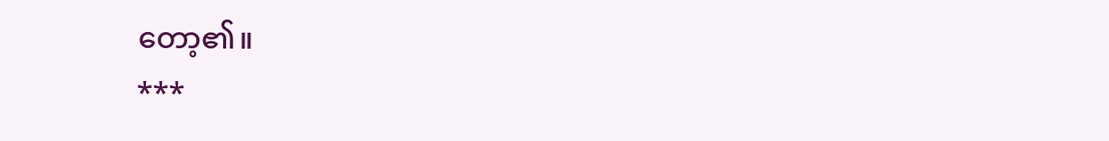တော့၏။
***